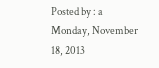Posted by : a
Monday, November 18, 2013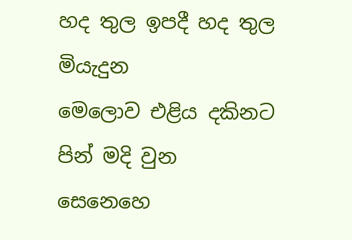හද තුල ඉපදී හද තුල මියැදුන
මෙලොව එළිය දකිනට පින් මදි වුන
සෙනෙහෙ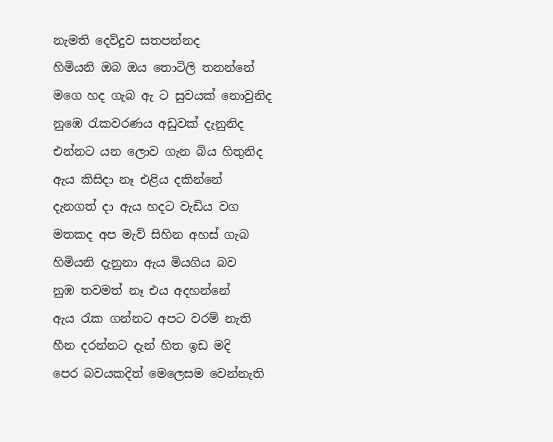නැමති දෙව්දුව සතපන්නද
හිමියනි ඔබ ඔය තොටිලි තනන්නේ
මගෙ හද ගැබ ඇ ට සුවයක් නොවුනිද
නුඹෙ රැකවරණය අඩුවක් දැනුනිද
එන්නට යන ලොව ගැන බිය හිතුනිද
ඇය කිසිදා නෑ එළිය දකින්නේ
දැනගත් දා ඇය හදට වැඩිය වග
මතකද අප මැව් සිහින අහස් ගැබ
හිමියනි දැනුනා ඇය මියගිය බව
නුඹ තවමත් නෑ එය අදහන්නේ
ඇය රැක ගන්නට අපට වරම් නැති
හීන දරන්නට දැන් හිත ඉඩ මදි
පෙර බවයකදිත් මෙලෙසම වෙන්නැති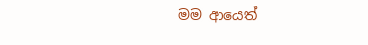මම ආයෙත්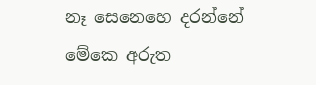නෑ සෙනෙහෙ දරන්නේ
මේකෙ අරුත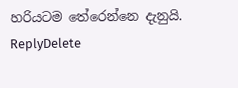හරියටම තේරෙන්නෙ දැනුයි.
ReplyDelete